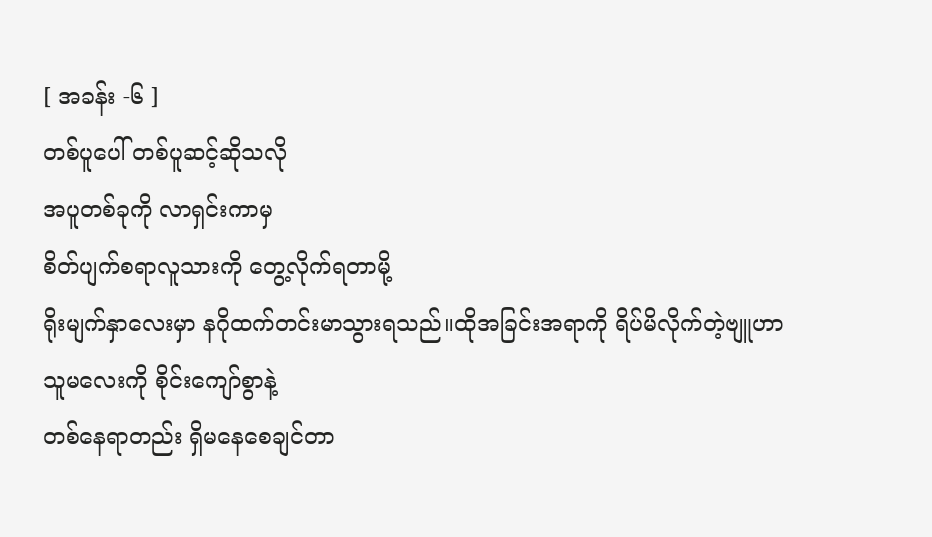[ အခန်း -၆ ]
တစ်ပူပေါ် တစ်ပူဆင့်ဆိုသလို
အပူတစ်ခုကို လာရှင်းကာမှ
စိတ်ပျက်စရာလူသားကို တွေ့လိုက်ရတာမို့
ရိုးမျက်နှာလေးမှာ နဂိုထက်တင်းမာသွားရသည်။ထိုအခြင်းအရာကို ရိပ်မိလိုက်တဲ့ဗျူဟာ
သူမလေးကို စိုင်းကျော်စွာနဲ့
တစ်နေရာတည်း ရှိမနေစေချင်တာ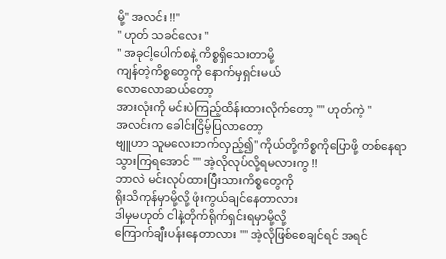မို့" အလင်း !!"
" ဟုတ် သခင်လေး "
" အခုငါ့ပေါက်စနဲ့ ကိစ္စရှိသေးတာမို့
ကျန်တဲ့ကိစ္စတွေကို နောက်မှရှင်းမယ်
လောလောဆယ်တော့
အားလုံးကို မင်းပဲကြည့်ထိန်းထားလိုက်တော့ "" ဟုတ်ကဲ့ "
အလင်းက ခေါင်းငြိမ့်ပြလာတော့
ဗျူဟာ သူမလေးဘက်လှည့်၍" ကိုယ်တို့ကိစ္စကိုပြောဖို့ တစ်နေရာ
သွားကြရအောင် "" အဲ့လိုလုပ်လို့ရမလားကွ !!
ဘာလဲ မင်းလုပ်ထားပြီးသားကိစ္စတွေကို
ရိုးသိကုန်မှာမို့လို့ ဖုံးကွယ်ချင်နေတာလား
ဒါမှမဟုတ် ငါနဲ့တိုက်ရိုက်ရှင်းရမှာမို့လို့
ကြောက်ချီးပန်းနေတာလား "" အဲ့လိုဖြစ်စေချင်ရင် အရင်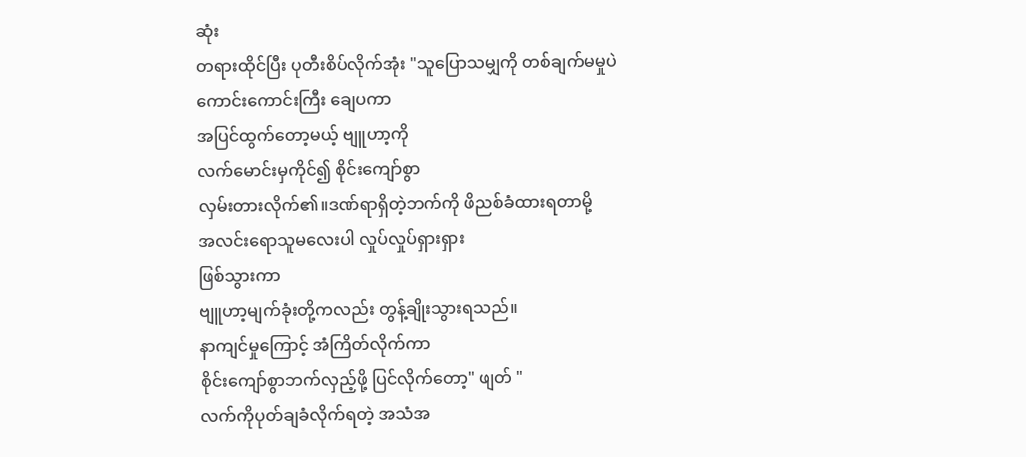ဆုံး
တရားထိုင်ပြီး ပုတီးစိပ်လိုက်အုံး "သူပြောသမျှကို တစ်ချက်မမှုပဲ
ကောင်းကောင်းကြီး ချေပကာ
အပြင်ထွက်တော့မယ့် ဗျူဟာ့ကို
လက်မောင်းမှကိုင်၍ စိုင်းကျော်စွာ
လှမ်းတားလိုက်၏။ဒဏ်ရာရှိတဲ့ဘက်ကို ဖိညစ်ခံထားရတာမို့
အလင်းရောသူမလေးပါ လှုပ်လှုပ်ရှားရှား
ဖြစ်သွားကာ
ဗျူဟာ့မျက်ခုံးတို့ကလည်း တွန့်ချိုးသွားရသည်။
နာကျင်မှုကြောင့် အံကြိတ်လိုက်ကာ
စိုင်းကျော်စွာဘက်လှည့်ဖို့ ပြင်လိုက်တော့" ဖျတ် "
လက်ကိုပုတ်ချခံလိုက်ရတဲ့ အသံအ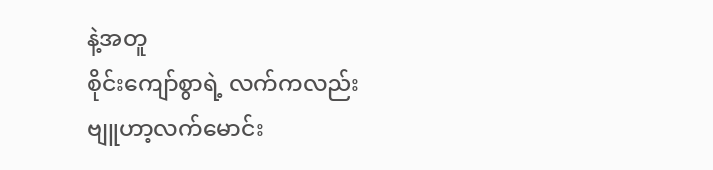နဲ့အတူ
စိုင်းကျော်စွာရဲ့ လက်ကလည်း
ဗျူဟာ့လက်မောင်း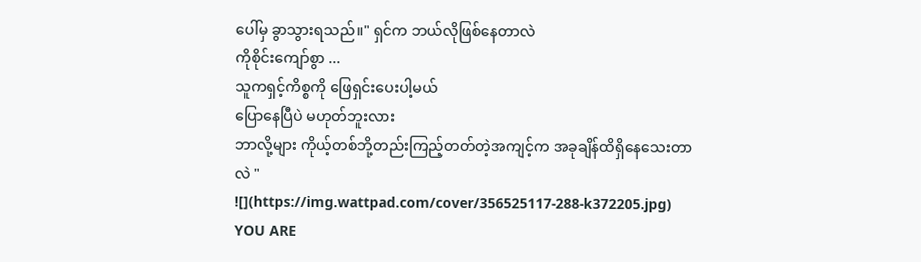ပေါ်မှ ခွာသွားရသည်။" ရှင်က ဘယ်လိုဖြစ်နေတာလဲ
ကိုစိုင်းကျော်စွာ ...
သူကရှင့်ကိစ္စကို ဖြေရှင်းပေးပါ့မယ်
ပြောနေပြီပဲ မဟုတ်ဘူးလား
ဘာလို့များ ကိုယ့်တစ်ဘို့တည်းကြည့်တတ်တဲ့အကျင့်က အခုချိန်ထိရှိနေသေးတာလဲ "
![](https://img.wattpad.com/cover/356525117-288-k372205.jpg)
YOU ARE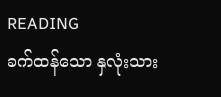READING
ခက်ထန်သော နှလုံးသား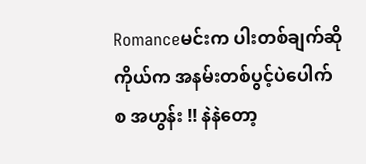Romanceမင်းက ပါးတစ်ချက်ဆို ကိုယ်က အနမ်းတစ်ပွင့်ပဲပေါက်စ အဟွန်း !! နဲနဲတော့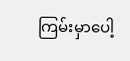ကြမ်းမှာပေါ့